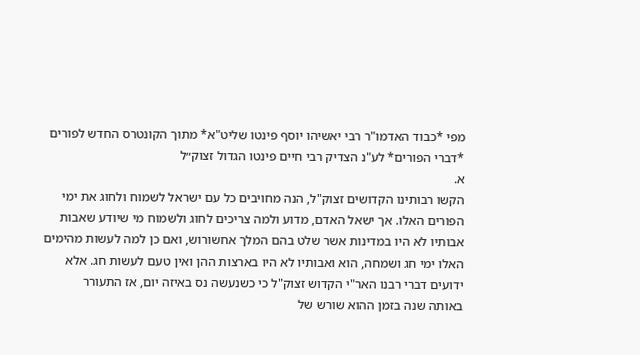מפי *כבוד האדמו"ר רבי יאשיהו יוסף פינטו שליט"א* מתוך הקונטרס החדש לפורים *דברי הפורים* לע"נ הצדיק רבי חיים פינטו הגדול זצוק״ל
א.
הקשו רבותינו הקדושים זצוק"ל, הנה מחויבים כל עם ישראל לשמוח ולחוג את ימי
הפורים האלו. אך ישאל האדם, מדוע ולמה צריכים לחוג ולשמוח מי שיודע שאבות
אבותיו לא היו במדינות אשר שלט בהם המלך אחשורוש, ואם כן למה לעשות מהימים
האלו ימי חג ושמחה, הוא ואבותיו לא היו בארצות ההן ואין טעם לעשות חג. אלא
ידועים דברי רבנו האר"י הקדוש זצוק"ל כי כשנעשה נס באיזה יום, אז התעורר
באותה שנה בזמן ההוא שורש של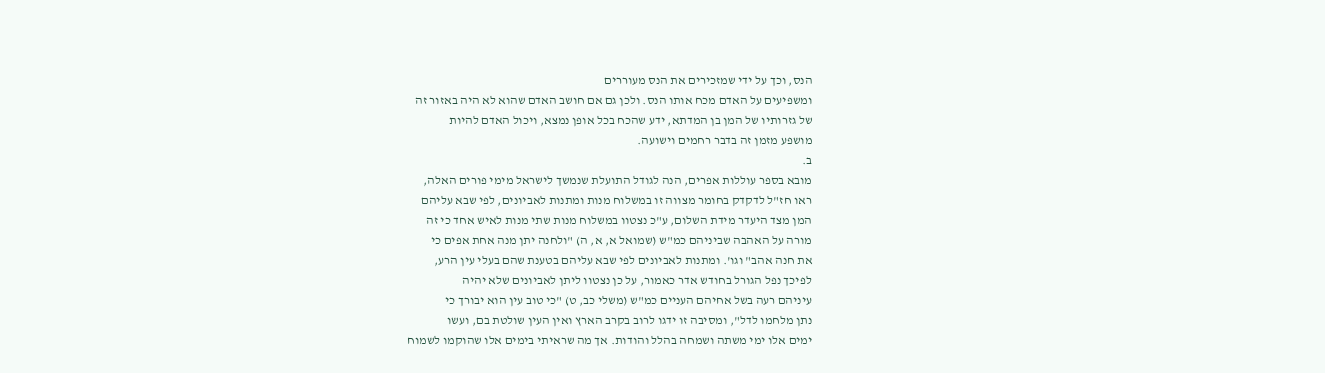הנס, וכך על ידי שמזכירים את הנס מעוררים
ומשפיעים על האדם מכח אותו הנס. ולכן גם אם חושב האדם שהוא לא היה באזור זה
של גזרותיו של המן בן המדתא, ידע שהכח בכל אופן נמצא, ויכול האדם להיות
מושפע מזמן זה בדבר רחמים וישועה.
ב.
מובא בספר עוללות אפרים, הנה לגודל התועלת שנמשך לישראל מימי פורים האלה,
ראו חז"ל לדקדק בחומר מצווה זו במשלוח מנות ומתנות לאביונים, לפי שבא עליהם
המן מצד היעדר מידת השלום, ע"כ נצטוו במשלוח מנות שתי מנות לאיש אחד כי זה
מורה על האהבה שביניהם כמ"ש (שמואל א, א, ה) "ולחנה יתן מנה אחת אפים כי
את חנה אהב" וגו'. ומתנות לאביונים לפי שבא עליהם בטענת שהם בעלי עין הרע,
לפיכך נפל הגורל בחודש אדר כאמור, על כן נצטוו ליתן לאביונים שלא יהיה
עיניהם רעה בשל אחיהם העניים כמ"ש (משלי כב, ט) "כי טוב עין הוא יבורך כי
נתן מלחמו לדל", ומסיבה זו ידגו לרוב בקרב הארץ ואין העין שולטת בם, ועשו
ימים אלו ימי משתה ושמחה בהלל והודות. אך מה שראיתי בימים אלו שהוקמו לשמוח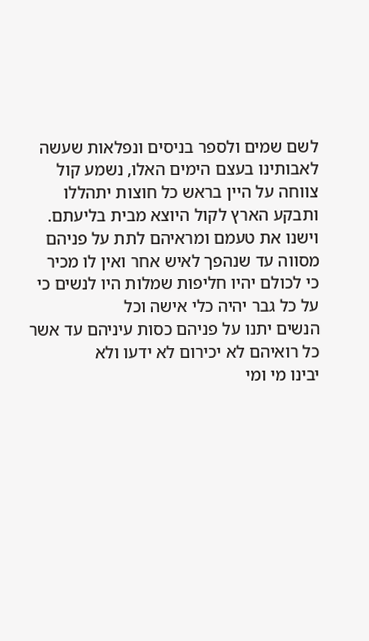לשם שמים ולספר בניסים ונפלאות שעשה לאבותינו בעצם הימים האלו, נשמע קול
צווחה על היין בראש כל חוצות יתהללו ותבקע הארץ לקול היוצא מבית בליעתם.
וישנו את טעמם ומראיהם לתת על פניהם מסווה עד שנהפך לאיש אחר ואין לו מכיר
כי לכולם יהיו חליפות שמלות היו לנשים כי על כל גבר יהיה כלי אישה וכל
הנשים יתנו על פניהם כסות עיניהם עד אשר כל רואיהם לא יכירום לא ידעו ולא
יבינו מי ומי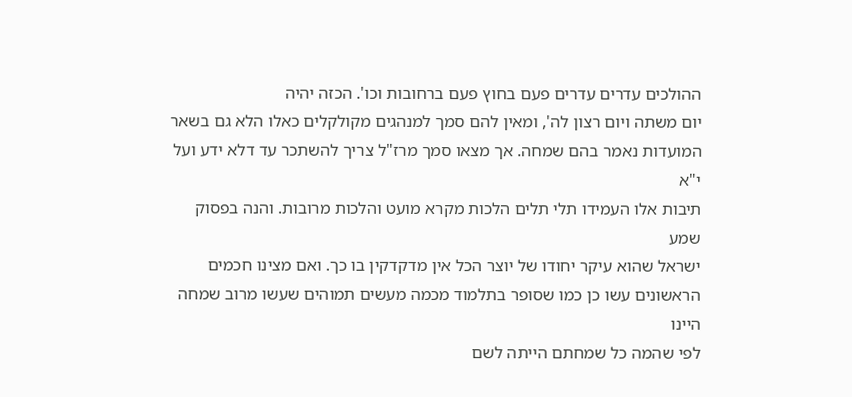ההולכים עדרים עדרים פעם בחוץ פעם ברחובות וכו'. הכזה יהיה
יום משתה ויום רצון לה', ומאין להם סמך למנהגים מקולקלים כאלו הלא גם בשאר
המועדות נאמר בהם שמחה. אך מצאו סמך מרז"ל צריך להשתכר עד דלא ידע ועל י"א
תיבות אלו העמידו תלי תלים הלכות מקרא מועט והלכות מרובות. והנה בפסוק שמע
ישראל שהוא עיקר יחודו של יוצר הכל אין מדקדקין בו כך. ואם מצינו חכמים
הראשונים עשו כן כמו שסופר בתלמוד מכמה מעשים תמוהים שעשו מרוב שמחה היינו
לפי שהמה כל שמחתם הייתה לשם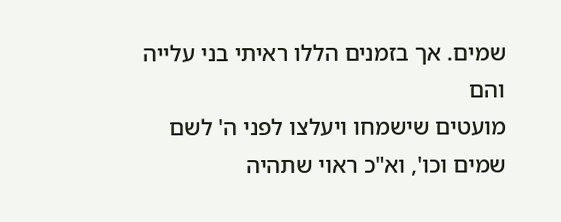שמים. אך בזמנים הללו ראיתי בני עלייה והם
מועטים שישמחו ויעלצו לפני ה' לשם שמים וכו', וא"כ ראוי שתהיה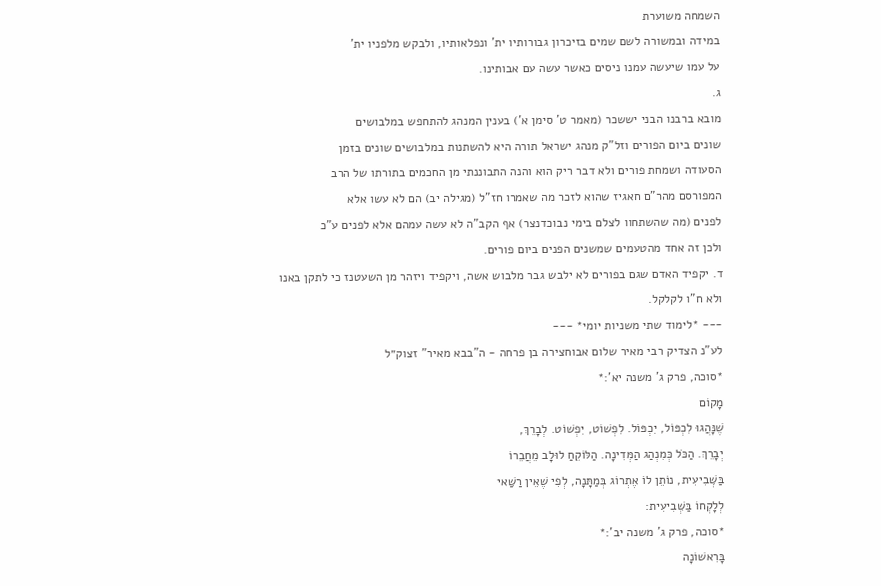השמחה משוערת
במידה ובמשורה לשם שמים בזיכרון גבורותיו ית' ונפלאותיו, ולבקש מלפניו ית'
על עמו שיעשה עמנו ניסים כאשר עשה עם אבותינו.
ג.
מובא ברבנו הבני יששכר (מאמר ט' סימן א') בענין המנהג להתחפש במלבושים
שונים ביום הפורים וזל"ק מנהג ישראל תורה היא להשתנות במלבושים שונים בזמן
הסעודה ושמחת פורים ולא דבר ריק הוא והנה התבוננתי מן החכמים בתורתו של הרב
המפורסם מהר"ם חאגיז שהוא לזכר מה שאמרו חז"ל (מגילה יב) הם לא עשו אלא
לפנים (מה שהשתחוו לצלם בימי נבוכדנצר) אף הקב"ה לא עשה עמהם אלא לפנים ע"כ
ולכן זה אחד מהטעמים שמשנים הפנים ביום פורים.
ד. יקפיד האדם שגם בפורים לא ילבש גבר מלבוש אשה, ויקפיד ויזהר מן השעטנז כי לתקן באנו ולא ח"ו לקלקל.
--- *לימוד שתי משניות יומי* ---
לע"נ הצדיק רבי מאיר שלום אבוחצירה בן פרחה - ה"בבא מאיר" זצוק״ל
*סוכה, פרק ג' משנה יא':*
מָקוֹם
שֶׁנָּהֲגוּ לִכְפּוֹל, יִכְפּוֹל. לִפְשׁוֹט, יִפְשׁוֹט. לְבָרֵךְ,
יְבָרֵךְ. הַכֹּל כְּמִנְהַג הַמְּדִינָה. הַלּוֹקֵחַ לוּלָב מֵחֲבֵרוֹ
בַּשְּׁבִיעִית, נוֹתֵן לוֹ אֶתְרוֹג בְּמַתָּנָה, לְפִי שֶׁאֵין רַשַּׁאי
לְלָקְחוֹ בַּשְּׁבִיעִית:
*סוכה, פרק ג' משנה יב':*
בָּרִאשׁוֹנָה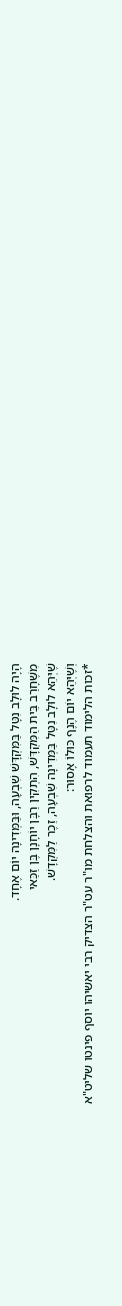הָיָה לוּלָב נִטָּל בַּמִּקְדָּשׁ שִׁבְעָה, וּבַּמְּדִינָה יוֹם אֶחָד.
מִשֶּׁחָרַב בֵּית הַמִּקְדָּשׁ, הִתְקִין רַבָּן יוֹחָנָן בֶּן זַכַּאי
שֶׁיְּהֵא לוּלָב נִטָּל בַּמְּדִינָה שִׁבְעָה, זֵכֶר לַמִּקְדָשׁ.
וְשֶׁיְּהֵא יוֹם הֶנֶף כּוּלוֹ אָסוּר:
*זכות הלימוד תעמוד לרפואת והצלחת מו"ר עט"ר הצדיק רבי יאשיהו יוסף פינטו שליט"א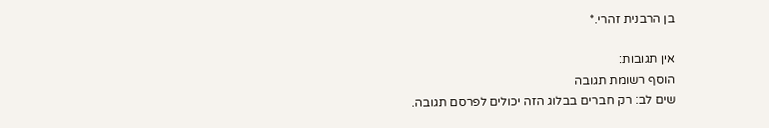בן הרבנית זהרי.*

אין תגובות:
הוסף רשומת תגובה
שים לב: רק חברים בבלוג הזה יכולים לפרסם תגובה.